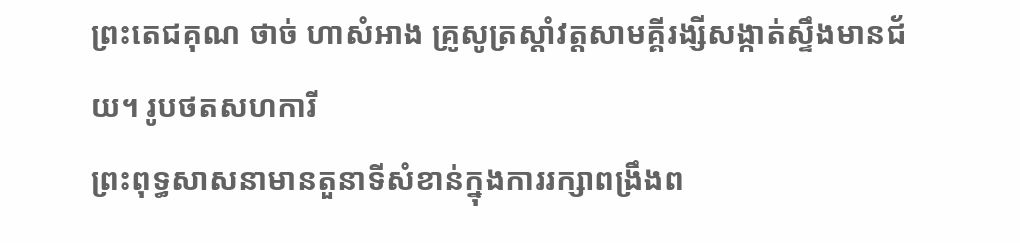ព្រះតេជគុណ ថាច់ ហាសំអាង គ្រូសូត្រស្តាំវត្តសាមគ្គីរង្សីសង្កាត់ស្ទឹងមានជ័យ។ រូបថតសហការី
ព្រះពុទ្ធសាសនាមានតួនាទីសំខាន់ក្នុងការរក្សាពង្រឹងព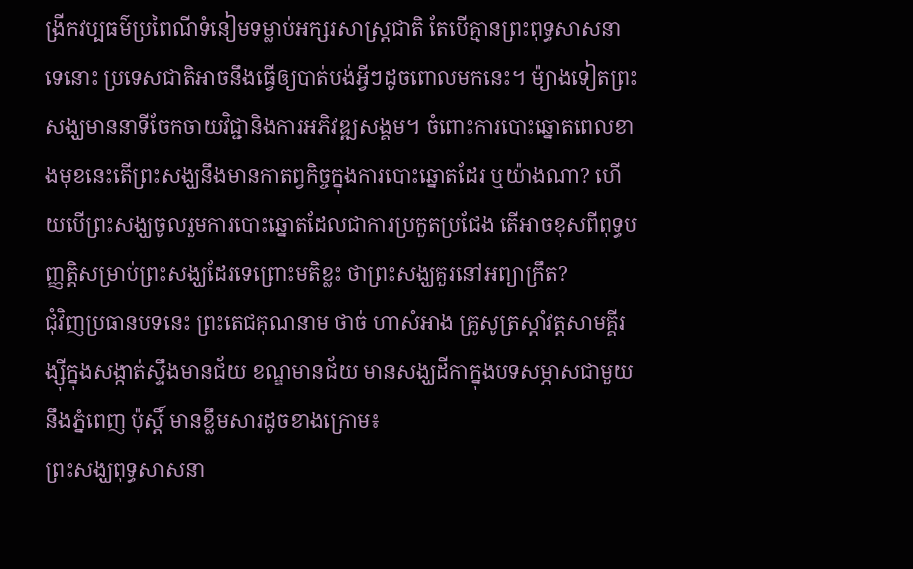ង្រីកវប្បធម៌ប្រពៃណីទំនៀមទម្លាប់អក្សរសាស្រ្តជាតិ តែបើគ្មានព្រះពុទ្ធសាសនាទេនោះ ប្រទេសជាតិអាចនឹងធ្វើឲ្យបាត់បង់អ្វីៗដូចពោលមកនេះ។ ម៉្យាងទៀតព្រះសង្ឃមាននាទីចែកចាយវិជ្ជានិងការអភិវឌ្ឍសង្គម។ ចំពោះការបោះឆ្នោតពេលខាងមុខនេះតើព្រះសង្ឃនឹងមានកាតព្វកិច្ចក្នុងការបោះឆ្នោតដែរ ឬយ៉ាងណា? ហើយបើព្រះសង្ឃចូលរួមការបោះឆ្នោតដែលជាការប្រកួតប្រជែង តើអាចខុសពីពុទ្ធបញ្ញត្តិសម្រាប់ព្រះសង្ឃដែរទេព្រោះមតិខ្លះ ថាព្រះសង្ឃគួរនៅអព្យាក្រឹត?
ជុំវិញប្រធានបទនេះ ព្រះតេជគុណនាម ថាច់ ហាសំអាង គ្រូសូត្រស្តាំវត្តសាមគ្គីរង្ស៊ីក្នុងសង្កាត់ស្ទឹងមានជ័យ ខណ្ឌមានជ័យ មានសង្ឃដីកាក្នុងបទសម្ភាសជាមួយនឹងភ្នំពេញ ប៉ុស្តិ៍ មានខ្លឹមសារដូចខាងក្រោម៖
ព្រះសង្ឃពុទ្ធសាសនា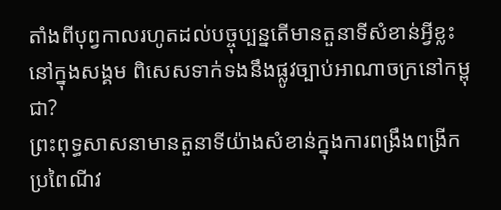តាំងពីបុព្វកាលរហូតដល់បច្ចុប្បន្នតើមានតួនាទីសំខាន់អ្វីខ្លះនៅក្នុងសង្គម ពិសេសទាក់ទងនឹងផ្លូវច្បាប់អាណាចក្រនៅកម្ពុជា?
ព្រះពុទ្ធសាសនាមានតួនាទីយ៉ាងសំខាន់ក្នុងការពង្រឹងពង្រីកប្រពៃណីវ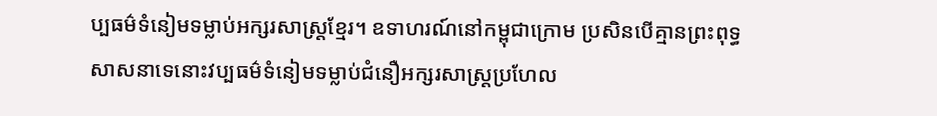ប្បធម៌ទំនៀមទម្លាប់អក្សរសាស្រ្តខ្មែរ។ ឧទាហរណ៍នៅកម្ពុជាក្រោម ប្រសិនបើគ្មានព្រះពុទ្ធសាសនាទេនោះវប្បធម៌ទំនៀមទម្លាប់ជំនឿអក្សរសាស្រ្តប្រហែល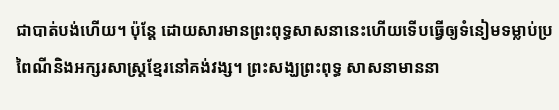ជាបាត់បង់ហើយ។ ប៉ុន្តែ ដោយសារមានព្រះពុទ្ធសាសនានេះហើយទើបធ្វើឲ្យទំនៀមទម្លាប់ប្រពៃណីនិងអក្សរសាស្រ្តខ្មែរនៅគង់វង្ស។ ព្រះសង្ឃព្រះពុទ្ធ សាសនាមាននា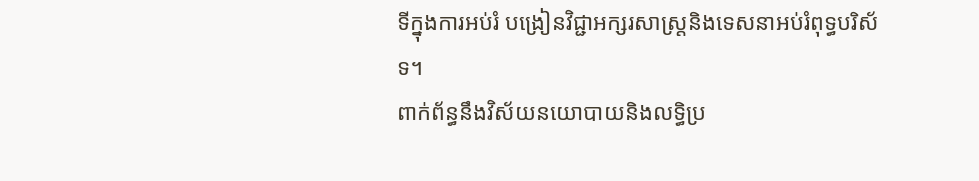ទីក្នុងការអប់រំ បង្រៀនវិជ្ជាអក្សរសាស្រ្តនិងទេសនាអប់រំពុទ្ធបរិស័ទ។
ពាក់ព័ន្ធនឹងវិស័យនយោបាយនិងលទ្ធិប្រ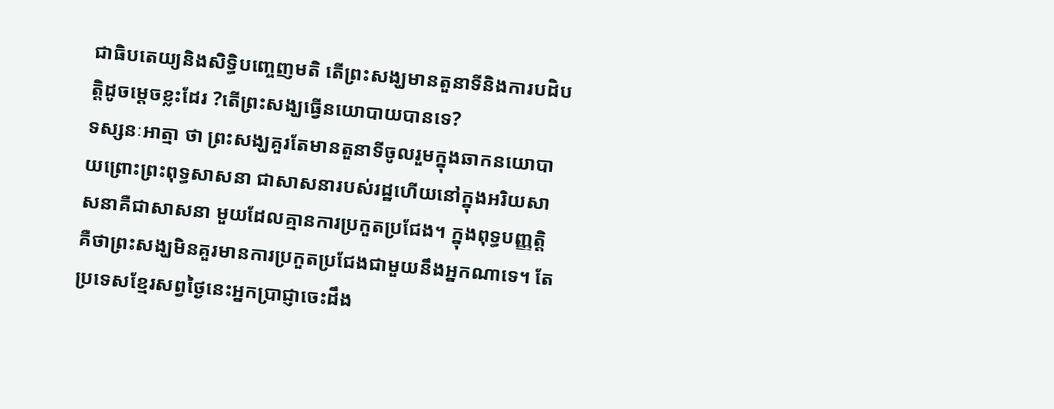ជាធិបតេយ្យនិងសិទ្ធិបញ្ចេញមតិ តើព្រះសង្ឃមានតួនាទីនិងការបដិបត្តិដូចម្តេចខ្លះដែរ ?តើព្រះសង្ឃធ្វើនយោបាយបានទេ?
ទស្សនៈអាត្មា ថា ព្រះសង្ឃគួរតែមានតួនាទីចូលរួមក្នុងឆាកនយោបាយព្រោះព្រះពុទ្ធសាសនា ជាសាសនារបស់រដ្ឋហើយនៅក្នុងអរិយសាសនាគឺជាសាសនា មួយដែលគ្មានការប្រកួតប្រជែង។ ក្នុងពុទ្ធបញ្ញត្តិ គឺថាព្រះសង្ឃមិនគួរមានការប្រកួតប្រជែងជាមួយនឹងអ្នកណាទេ។ តែប្រទេសខ្មែរសព្វថ្ងៃនេះអ្នកប្រាជ្ញាចេះដឹង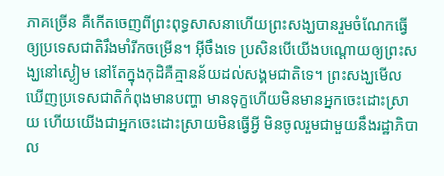ភាគច្រើន គឺកើតចេញពីព្រះពុទ្ធសាសនាហើយព្រះសង្ឃបានរួមចំណែកធ្វើឲ្យប្រទេសជាតិរឹងមាំរីកចម្រើន។ អ៊ីចឹងទេ ប្រសិនបើយើងបណ្តោយឲ្យព្រះសង្ឃនៅស្ងៀម នៅតែក្នុងកុដិគឺគ្មានន័យដល់សង្គមជាតិទេ។ ព្រះសង្ឃមើលឃើញប្រទេសជាតិកំពុងមានបញ្ហា មានទុក្ខហើយមិនមានអ្នកចេះដោះស្រាយ ហើយយើងជាអ្នកចេះដោះស្រាយមិនធ្វើអ្វី មិនចូលរួមជាមួយនឹងរដ្ឋាភិបាល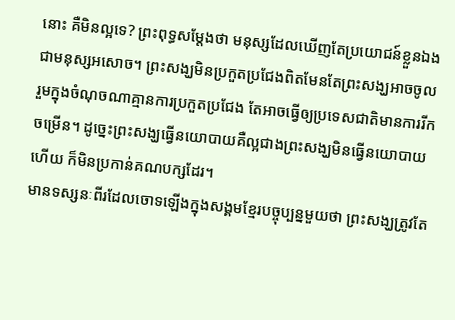នោះ គឺមិនល្អទេ? ព្រះពុទ្ធសម្តែងថា មនុស្សដែលឃើញតែប្រយោជន៍ខ្លួនឯង ជាមនុស្សអសោច។ ព្រះសង្ឃមិនប្រកួតប្រជែងពិតមែនតែព្រះសង្ឃអាចចូលរួមក្នុងចំណុចណាគ្មានការប្រកួតប្រជែង តែអាចធ្វើឲ្យប្រទេសជាតិមានការរីកចម្រើន។ ដូច្នេះព្រះសង្ឃធ្វើនយោបាយគឺល្អជាងព្រះសង្ឃមិនធ្វើនយោបាយហើយ ក៏មិនប្រកាន់គណបក្សដែរ។
មានទស្សនៈពីរដែលចោទឡើងក្នុងសង្គមខ្មែរបច្ចុប្បន្នមួយថា ព្រះសង្ឃត្រូវតែ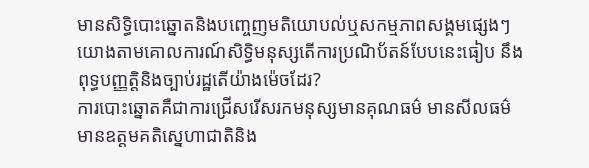មានសិទ្ធិបោះឆ្នោតនិងបញ្ចេញមតិយោបល់ឬសកម្មភាពសង្គមផ្សេងៗ យោងតាមគោលការណ៍សិទ្ធិមនុស្សតើការប្រណិប័តន៍បែបនេះធៀប នឹងពុទ្ធបញ្ញត្តិនិងច្បាប់រដ្ឋតើយ៉ាងម៉េចដែរ?
ការបោះឆ្នោតគឺជាការជ្រើសរើសរកមនុស្សមានគុណធម៌ មានសីលធម៌ មានឧត្តមគតិស្នេហាជាតិនិង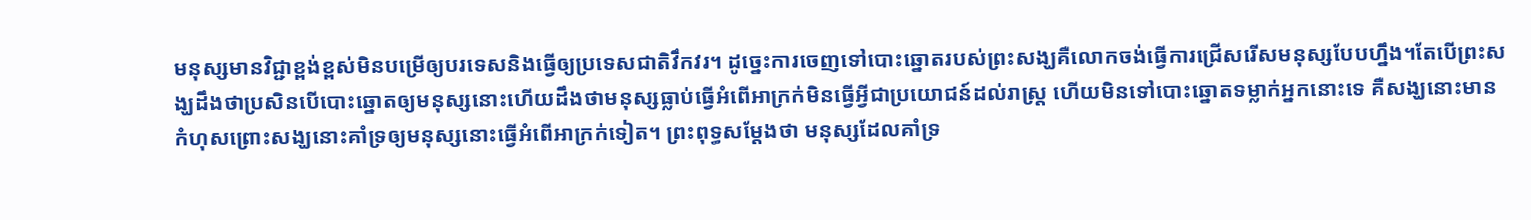មនុស្សមានវិជ្ជាខ្ពង់ខ្ពស់មិនបម្រើឲ្យបរទេសនិងធ្វើឲ្យប្រទេសជាតិវឹកវរ។ ដូច្នេះការចេញទៅបោះឆ្នោតរបស់ព្រះសង្ឃគឺលោកចង់ធ្វើការជ្រើសរើសមនុស្សបែបហ្នឹង។តែបើព្រះសង្ឃដឹងថាប្រសិនបើបោះឆ្នោតឲ្យមនុស្សនោះហើយដឹងថាមនុស្សធ្លាប់ធ្វើអំពើអាក្រក់មិនធ្វើអ្វីជាប្រយោជន៍ដល់រាស្រ្ត ហើយមិនទៅបោះឆ្នោតទម្លាក់អ្នកនោះទេ គឺសង្ឃនោះមានកំហុសព្រោះសង្ឃនោះគាំទ្រឲ្យមនុស្សនោះធ្វើអំពើអាក្រក់ទៀត។ ព្រះពុទ្ធសម្តែងថា មនុស្សដែលគាំទ្រ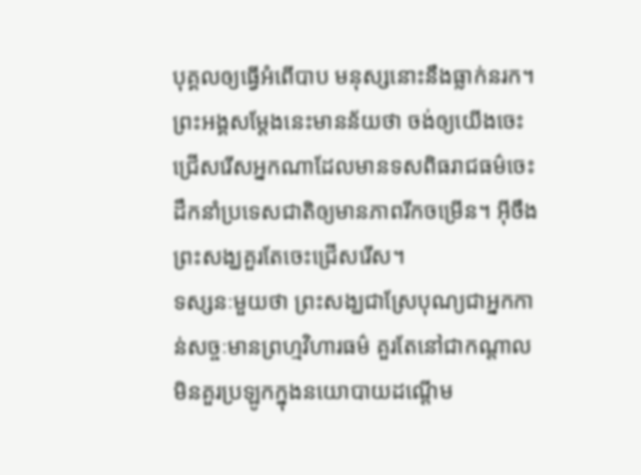បុគ្គលឲ្យធ្វើអំពើបាប មនុស្សនោះនឹងធ្លាក់នរក។ ព្រះអង្គសម្តែងនេះមានន័យថា ចង់ឲ្យយើងចេះជ្រើសរើសអ្នកណាដែលមានទសពិធរាជធម៌ចេះដឹកនាំប្រទេសជាតិឲ្យមានភាពរីកចម្រើន។ អ៊ីចឹងព្រះសង្ឃគួរតែចេះជ្រើសរើស។
ទស្សនៈមួយថា ព្រះសង្ឃជាស្រែបុណ្យជាអ្នកកាន់សច្ចៈមានព្រហ្មវិហារធម៌ គួរតែនៅជាកណ្តាលមិនគួរប្រឡូកក្នុងនយោបាយដណ្តើម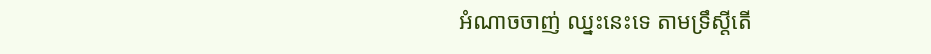អំណាចចាញ់ ឈ្នះនេះទេ តាមទ្រឹស្តីតើ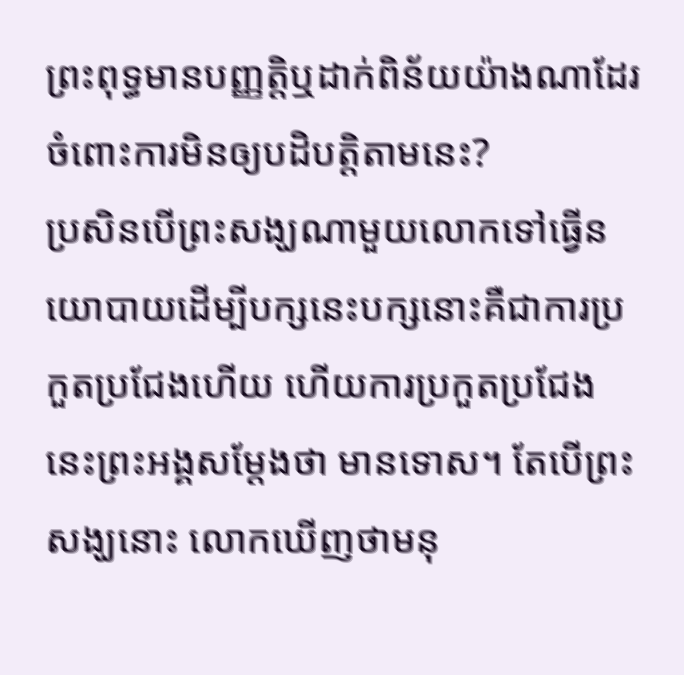ព្រះពុទ្ធមានបញ្ញតិ្តឬដាក់ពិន័យយ៉ាងណាដែរ ចំពោះការមិនឲ្យបដិបត្តិតាមនេះ?
ប្រសិនបើព្រះសង្ឃណាមួយលោកទៅធ្វើនយោបាយដើម្បីបក្សនេះបក្សនោះគឺជាការប្រកួតប្រជែងហើយ ហើយការប្រកួតប្រជែងនេះព្រះអង្គសម្តែងថា មានទោស។ តែបើព្រះសង្ឃនោះ លោកឃើញថាមនុ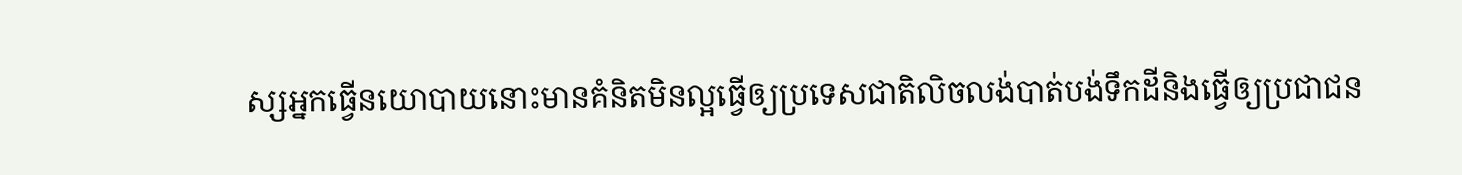ស្សអ្នកធ្វើនយោបាយនោះមានគំនិតមិនល្អធ្វើឲ្យប្រទេសជាតិលិចលង់បាត់បង់ទឹកដីនិងធ្វើឲ្យប្រជាជន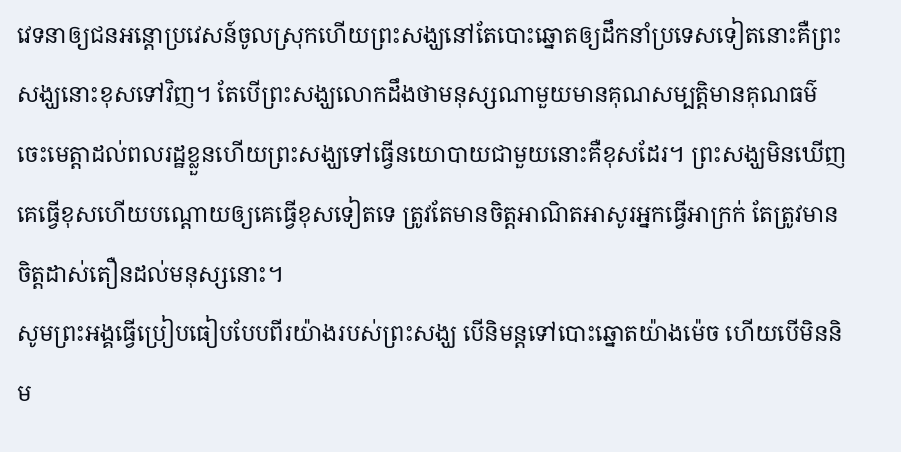វេទនាឲ្យជនអន្តោប្រវេសន៍ចូលស្រុកហើយព្រះសង្ឃនៅតែបោះឆ្នោតឲ្យដឹកនាំប្រទេសទៀតនោះគឺព្រះសង្ឃនោះខុសទៅវិញ។ តែបើព្រះសង្ឃលោកដឹងថាមនុស្សណាមួយមានគុណសម្បត្តិមានគុណធម៌ចេះមេត្តាដល់ពលរដ្ឋខ្លួនហើយព្រះសង្ឃទៅធ្វើនយោបាយជាមួយនោះគឺខុសដែរ។ ព្រះសង្ឃមិនឃើញគេធ្វើខុសហើយបណ្តោយឲ្យគេធ្វើខុសទៀតទេ ត្រូវតែមានចិត្តអាណិតអាសូរអ្នកធ្វើអាក្រក់ តែត្រូវមានចិត្តដាស់តឿនដល់មនុស្សនោះ។
សូមព្រះអង្គធ្វើប្រៀបធៀបបែបពីរយ៉ាងរបស់ព្រះសង្ឃ បើនិមន្តទៅបោះឆ្នោតយ៉ាងម៉េច ហើយបើមិននិម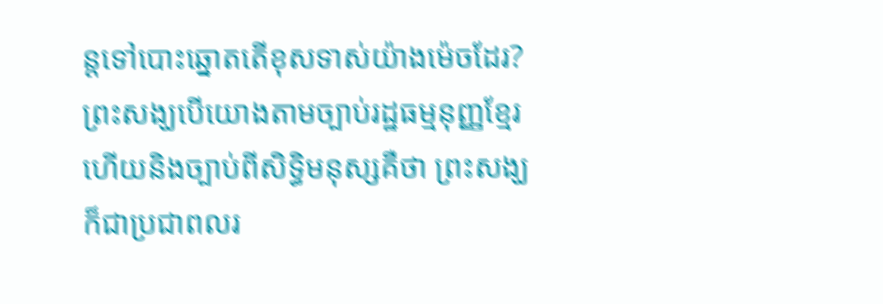ន្តទៅបោះឆ្នោតតើខុសទាស់យ៉ាងម៉េចដែរ?
ព្រះសង្ឃបើយោងតាមច្បាប់រដ្ឋធម្មនុញ្ញខ្មែរ ហើយនិងច្បាប់ពីសិទ្ធិមនុស្សគឺថា ព្រះសង្ឃក៏ជាប្រជាពលរ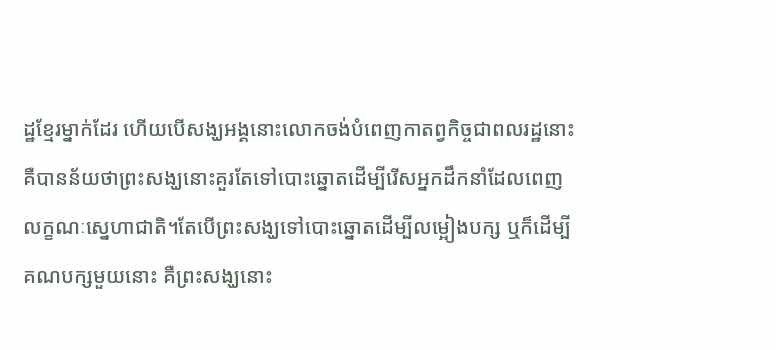ដ្ឋខ្មែរម្នាក់ដែរ ហើយបើសង្ឃអង្គនោះលោកចង់បំពេញកាតព្វកិច្ចជាពលរដ្ឋនោះគឺបានន័យថាព្រះសង្ឃនោះគួរតែទៅបោះឆ្នោតដើម្បីរើសអ្នកដឹកនាំដែលពេញលក្ខណៈស្នេហាជាតិ។តែបើព្រះសង្ឃទៅបោះឆ្នោតដើម្បីលម្អៀងបក្ស ឬក៏ដើម្បីគណបក្សមួយនោះ គឺព្រះសង្ឃនោះ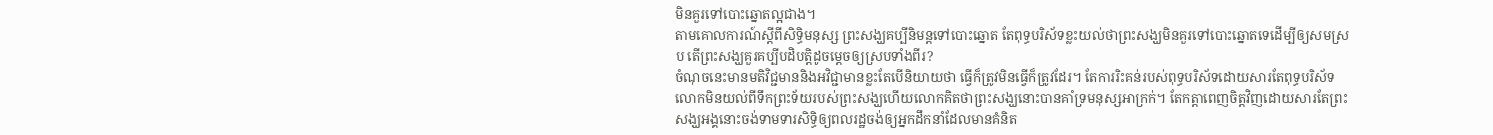មិនគួរទៅបោះឆ្នោតល្អជាង។
តាមគោលការណ៍ស្តីពីសិទ្ធិមនុស្ស ព្រះសង្ឃគប្បីនិមន្តទៅបោះឆ្នោត តែពុទ្ធបរិស័ទខ្លះយល់ថាព្រះសង្ឃមិនគួរទៅបោះឆ្នោតទេដើម្បីឲ្យសមស្រប តើព្រះសង្ឃគួរគប្បីបដិបត្តិដូចម្តេចឲ្យស្របទាំងពីរ?
ចំណុចនេះមានមតិវិជ្ជមាននិងអវិជ្ជាមានខ្លះតែបើនិយាយថា ធ្វើក៏ត្រូវមិនធ្វើក៏ត្រូវដែរ។ តែការរិះគន់របស់ពុទ្ធបរិស័ទដោយសារតែពុទ្ធបរិស័ទលោកមិនយល់ពីទឹកព្រះទ័យរបស់ព្រះសង្ឃហើយលោកគិតថាព្រះសង្ឃនោះបានគាំទ្រមនុស្សអាក្រក់។ តែកត្តាពេញចិត្តវិញដោយសារតែព្រះសង្ឃអង្គនោះចង់ទាមទារសិទ្ធិឲ្យពលរដ្ឋចង់ឲ្យអ្នកដឹកនាំដែលមានគំនិត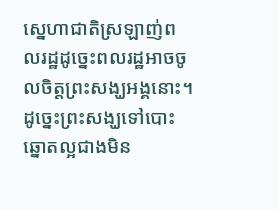ស្នេហាជាតិស្រឡាញ់ពលរដ្ឋដូច្នេះពលរដ្ឋអាចចូលចិត្តព្រះសង្ឃអង្គនោះ។ ដូច្នេះព្រះសង្ឃទៅបោះឆ្នោតល្អជាងមិន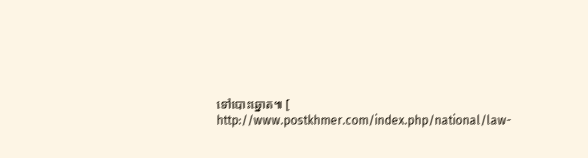ទៅបោះឆ្នោត៕ [ http://www.postkhmer.com/index.php/national/law-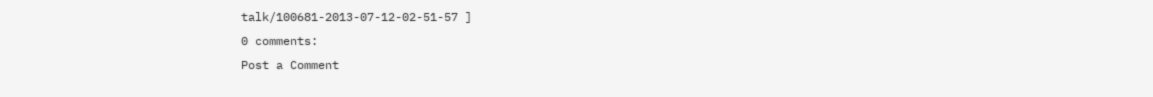talk/100681-2013-07-12-02-51-57 ]
0 comments:
Post a Comment